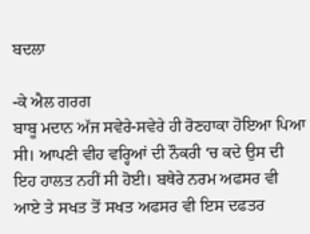ਬਦਲਾ

-ਕੇ ਐਲ ਗਰਗ
ਬਾਬੂ ਮਦਾਨ ਅੱਜ ਸਵੇਰੇ-ਸਵੇਰੇ ਹੀ ਰੋਣਹਾਕਾ ਹੋਇਆ ਪਿਆ ਸੀ। ਆਪਣੀ ਵੀਹ ਵਰ੍ਹਿਆਂ ਦੀ ਨੌਕਰੀ ‘ਚ ਕਦੇ ਉਸ ਦੀ ਇਹ ਹਾਲਤ ਨਹੀਂ ਸੀ ਹੋਈ। ਬਥੇਰੇ ਨਰਮ ਅਫਸਰ ਵੀ ਆਏ ਤੇ ਸਖਤ ਤੋਂ ਸਖਤ ਅਫਸਰ ਵੀ ਇਸ ਦਫਤਰ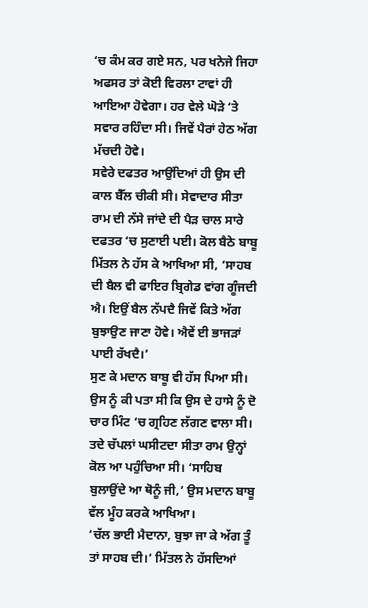‘ਚ ਕੰਮ ਕਰ ਗਏ ਸਨ, ਪਰ ਖਨੇਜੇ ਜਿਹਾ ਅਫਸਰ ਤਾਂ ਕੋਈ ਵਿਰਲਾ ਟਾਵਾਂ ਹੀ ਆਇਆ ਹੋਵੇਗਾ। ਹਰ ਵੇਲੇ ਘੋੜੇ ‘ਤੇ ਸਵਾਰ ਰਹਿੰਦਾ ਸੀ। ਜਿਵੇਂ ਪੈਰਾਂ ਹੇਠ ਅੱਗ ਮੱਚਦੀ ਹੋਵੇ।
ਸਵੇਰੇ ਦਫਤਰ ਆਉਂਦਿਆਂ ਹੀ ਉਸ ਦੀ ਕਾਲ ਬੈੱਲ ਚੀਕੀ ਸੀ। ਸੇਵਾਦਾਰ ਸੀਤਾ ਰਾਮ ਦੀ ਨੱਸੇ ਜਾਂਦੇ ਦੀ ਪੈੜ ਚਾਲ ਸਾਰੇ ਦਫਤਰ ‘ਚ ਸੁਣਾਈ ਪਈ। ਕੋਲ ਬੈਠੇ ਬਾਬੂ ਮਿੱਤਲ ਨੇ ਹੱਸ ਕੇ ਆਖਿਆ ਸੀ, ‘ਸਾਹਬ ਦੀ ਬੈਲ ਵੀ ਫਾਇਰ ਬ੍ਰਿਗੇਡ ਵਾਂਗ ਗੂੰਜਦੀ ਐ। ਇਉਂ ਬੈਲ ਨੱਪਦੈ ਜਿਵੇਂ ਕਿਤੇ ਅੱਗ ਬੁਝਾਉਣ ਜਾਣਾ ਹੋਵੇ। ਐਵੇਂ ਈ ਭਾਜੜਾਂ ਪਾਈ ਰੱਖਦੈ।’
ਸੁਣ ਕੇ ਮਦਾਨ ਬਾਬੂ ਵੀ ਹੱਸ ਪਿਆ ਸੀ। ਉਸ ਨੂੰ ਕੀ ਪਤਾ ਸੀ ਕਿ ਉਸ ਦੇ ਹਾਸੇ ਨੂੰ ਦੋ ਚਾਰ ਮਿੰਟ ‘ਚ ਗ੍ਰਹਿਣ ਲੱਗਣ ਵਾਲਾ ਸੀ। ਤਦੇ ਚੱਪਲਾਂ ਘਸੀਟਦਾ ਸੀਤਾ ਰਾਮ ਉਨ੍ਹਾਂ ਕੋਲ ਆ ਪਹੁੰਚਿਆ ਸੀ। ‘ਸਾਹਿਬ ਬੁਲਾਉਂਦੇ ਆ ਥੋਨੂੰ ਜੀ,’ ਉਸ ਮਦਾਨ ਬਾਬੂ ਵੱਲ ਮੂੰਹ ਕਰਕੇ ਆਖਿਆ।
‘ਚੱਲ ਭਾਈ ਮੈਦਾਨਾ, ਬੁਝਾ ਜਾ ਕੇ ਅੱਗ ਤੂੰ ਤਾਂ ਸਾਹਬ ਦੀ।’ ਮਿੱਤਲ ਨੇ ਹੱਸਦਿਆਂ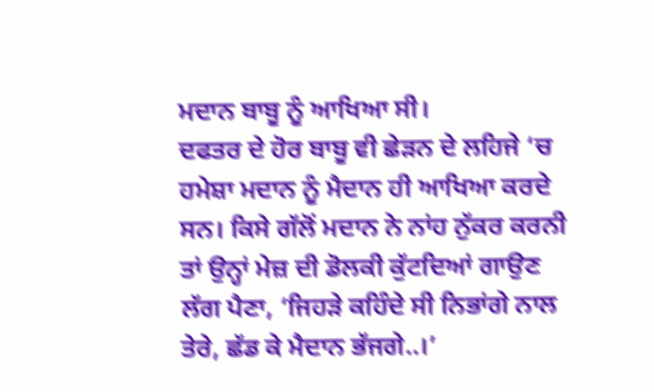ਮਦਾਨ ਬਾਬੂ ਨੂੰ ਆਖਿਆ ਸੀ।
ਦਫਤਰ ਦੇ ਹੋਰ ਬਾਬੂ ਵੀ ਛੇੜਨ ਦੇ ਲਹਿਜੇ ‘ਚ ਹਮੇਸ਼ਾ ਮਦਾਨ ਨੂੰ ਮੈਦਾਨ ਹੀ ਆਖਿਆ ਕਰਦੇ ਸਨ। ਕਿਸੇ ਗੱਲੋਂ ਮਦਾਨ ਨੇ ਨਾਂਹ ਨੁੱਕਰ ਕਰਨੀ ਤਾਂ ਉਨ੍ਹਾਂ ਮੇਜ਼ ਦੀ ਡੋਲਕੀ ਕੁੱਟਦਿਆਂ ਗਾਉਣ ਲੱਗ ਪੈਣਾ, ‘ਜਿਹੜੇ ਕਹਿੰਦੇ ਸੀ ਨਿਭਾਂਗੇ ਨਾਲ ਤੇਰੇ, ਛੱਡ ਕੇ ਮੈਦਾਨ ਭੱਜਗੇ..।’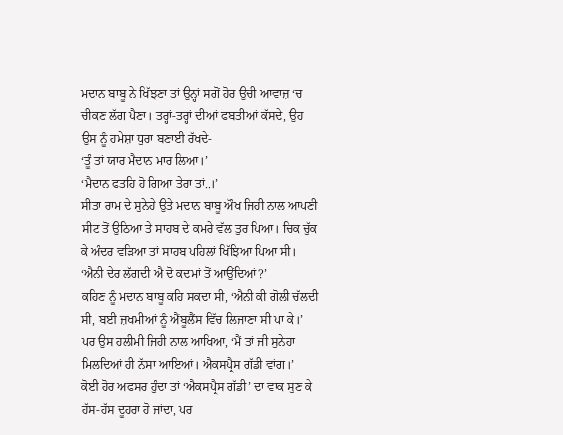ਮਦਾਨ ਬਾਬੂ ਨੇ ਖਿੱਝਣਾ ਤਾਂ ਉਨ੍ਹਾਂ ਸਗੋਂ ਹੋਰ ਉਚੀ ਆਵਾਜ਼ ‘ਚ ਚੀਕਣ ਲੱਗ ਪੈਣਾ। ਤਰ੍ਹਾਂ-ਤਰ੍ਹਾਂ ਦੀਆਂ ਫਬਤੀਆਂ ਕੱਸਦੇ, ਉਹ ਉਸ ਨੂੰ ਹਮੇਸ਼ਾ ਧੁਰਾ ਬਣਾਈ ਰੱਖਦੇ-
‘ਤੂੰ ਤਾਂ ਯਾਰ ਮੈਦਾਨ ਮਾਰ ਲਿਆ।’
‘ਮੈਦਾਨ ਫਤਹਿ ਹੋ ਗਿਆ ਤੇਰਾ ਤਾਂ..।’
ਸੀਤਾ ਰਾਮ ਦੇ ਸੁਨੇਹੇ ਉਤੇ ਮਦਾਨ ਬਾਬੂ ਔਖ ਜਿਹੀ ਨਾਲ ਆਪਣੀ ਸੀਟ ਤੋਂ ਉਠਿਆ ਤੇ ਸਾਹਬ ਦੇ ਕਮਰੇ ਵੱਲ ਤੁਰ ਪਿਆ। ਚਿਕ ਚੁੱਕ ਕੇ ਅੰਦਰ ਵੜਿਆ ਤਾਂ ਸਾਹਬ ਪਹਿਲਾਂ ਖਿੱਝਿਆ ਪਿਆ ਸੀ। ‘ਐਨੀ ਦੇਰ ਲੱਗਦੀ ਐ ਦੋ ਕਦਮਾਂ ਤੋਂ ਆਉਂਦਿਆਂ?’
ਕਹਿਣ ਨੂੰ ਮਦਾਨ ਬਾਬੂ ਕਹਿ ਸਕਦਾ ਸੀ, ‘ਐਨੀ ਕੀ ਗੋਲੀ ਚੱਲਦੀ ਸੀ, ਬਈ ਜ਼ਖਮੀਆਂ ਨੂੰ ਐਂਬੂਲੈਂਸ ਵਿੱਚ ਲਿਜਾਣਾ ਸੀ ਪਾ ਕੇ।’ ਪਰ ਉਸ ਹਲੀਮੀ ਜਿਹੀ ਨਾਲ ਆਖਿਆ, ‘ਮੈਂ ਤਾਂ ਜੀ ਸੁਨੇਹਾ ਮਿਲਦਿਆਂ ਹੀ ਨੱਸਾ ਆਇਆਂ। ਐਕਸਪ੍ਰੈਸ ਗੱਡੀ ਵਾਂਗ।’
ਕੋਈ ਹੋਰ ਅਫਸਰ ਹੁੰਦਾ ਤਾਂ ‘ਐਕਸਪ੍ਰੈਸ ਗੱਡੀ’ ਦਾ ਵਾਕ ਸੁਣ ਕੇ ਹੱਸ-ਹੱਸ ਦੂਹਰਾ ਹੋ ਜਾਂਦਾ, ਪਰ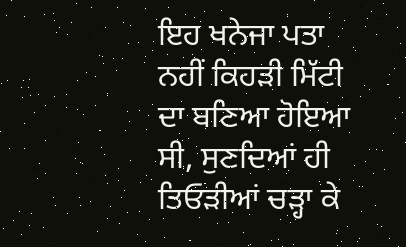ਇਹ ਖਨੇਜਾ ਪਤਾ ਨਹੀਂ ਕਿਹੜੀ ਮਿੱਟੀ ਦਾ ਬਣਿਆ ਹੋਇਆ ਸੀ, ਸੁਣਦਿਆਂ ਹੀ ਤਿਓੜੀਆਂ ਚੜ੍ਹਾ ਕੇ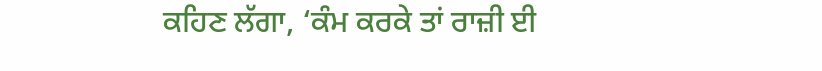ਕਹਿਣ ਲੱਗਾ, ‘ਕੰਮ ਕਰਕੇ ਤਾਂ ਰਾਜ਼ੀ ਈ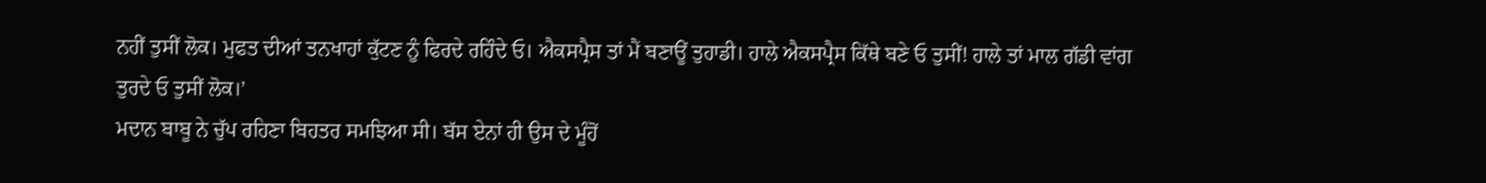ਨਹੀਂ ਤੁਸੀਂ ਲੋਕ। ਮੁਫਤ ਦੀਆਂ ਤਨਖਾਹਾਂ ਕੁੱਟਣ ਨੂੰ ਫਿਰਦੇ ਰਹਿੰਦੇ ਓ। ਐਕਸਪ੍ਰੈਸ ਤਾਂ ਮੈਂ ਬਣਾਊਂ ਤੁਹਾਡੀ। ਹਾਲੇ ਐਕਸਪ੍ਰੈਸ ਕਿੱਥੇ ਬਣੇ ਓ ਤੁਸੀਂ! ਹਾਲੇ ਤਾਂ ਮਾਲ ਗੱਡੀ ਵਾਂਗ ਤੁਰਦੇ ਓ ਤੁਸੀਂ ਲੋਕ।’
ਮਦਾਨ ਬਾਬੂ ਨੇ ਚੁੱਪ ਰਹਿਣਾ ਬਿਹਤਰ ਸਮਝਿਆ ਸੀ। ਬੱਸ ਏਨਾਂ ਹੀ ਉਸ ਦੇ ਮੂੰਹੋਂ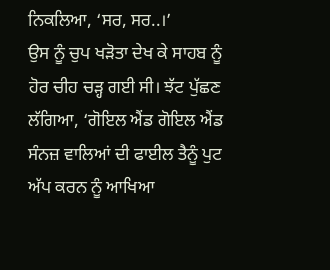ਨਿਕਲਿਆ, ‘ਸਰ, ਸਰ..।’
ਉਸ ਨੂੰ ਚੁਪ ਖੜੋਤਾ ਦੇਖ ਕੇ ਸਾਹਬ ਨੂੰ ਹੋਰ ਚੀਹ ਚੜ੍ਹ ਗਈ ਸੀ। ਝੱਟ ਪੁੱਛਣ ਲੱਗਿਆ, ‘ਗੋਇਲ ਐਂਡ ਗੋਇਲ ਐਂਡ ਸੰਨਜ਼ ਵਾਲਿਆਂ ਦੀ ਫਾਈਲ ਤੈਨੂੰ ਪੁਟ ਅੱਪ ਕਰਨ ਨੂੰ ਆਖਿਆ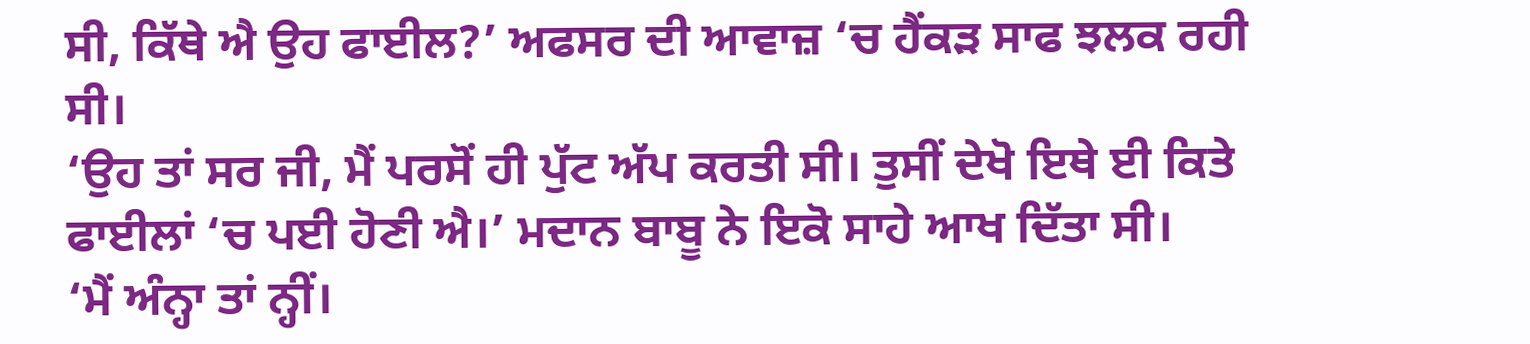ਸੀ, ਕਿੱਥੇ ਐ ਉਹ ਫਾਈਲ?’ ਅਫਸਰ ਦੀ ਆਵਾਜ਼ ‘ਚ ਹੈਂਕੜ ਸਾਫ ਝਲਕ ਰਹੀ ਸੀ।
‘ਉਹ ਤਾਂ ਸਰ ਜੀ, ਮੈਂ ਪਰਸੋਂ ਹੀ ਪੁੱਟ ਅੱਪ ਕਰਤੀ ਸੀ। ਤੁਸੀਂ ਦੇਖੋ ਇਥੇ ਈ ਕਿਤੇ ਫਾਈਲਾਂ ‘ਚ ਪਈ ਹੋਣੀ ਐ।’ ਮਦਾਨ ਬਾਬੂ ਨੇ ਇਕੋ ਸਾਹੇ ਆਖ ਦਿੱਤਾ ਸੀ।
‘ਮੈਂ ਅੰਨ੍ਹਾ ਤਾਂ ਨ੍ਹੀਂ।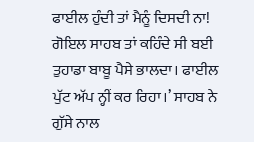ਫਾਈਲ ਹੁੰਦੀ ਤਾਂ ਮੈਨੂੰ ਦਿਸਦੀ ਨਾ! ਗੋਇਲ ਸਾਹਬ ਤਾਂ ਕਹਿੰਦੇ ਸੀ ਬਈ ਤੁਹਾਡਾ ਬਾਬੂ ਪੈਸੇ ਭਾਲਦਾ। ਫਾਈਲ ਪੁੱਟ ਅੱਪ ਨ੍ਹੀਂ ਕਰ ਰਿਹਾ।’ ਸਾਹਬ ਨੇ ਗੁੱਸੇ ਨਾਲ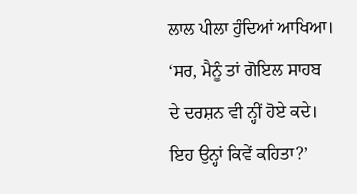ਲਾਲ ਪੀਲਾ ਹੁੰਦਿਆਂ ਆਖਿਆ।
‘ਸਰ, ਮੈਨੂੰ ਤਾਂ ਗੋਇਲ ਸਾਹਬ ਦੇ ਦਰਸ਼ਨ ਵੀ ਨ੍ਹੀਂ ਹੋਏ ਕਦੇ। ਇਹ ਉਨ੍ਹਾਂ ਕਿਵੇਂ ਕਹਿਤਾ?’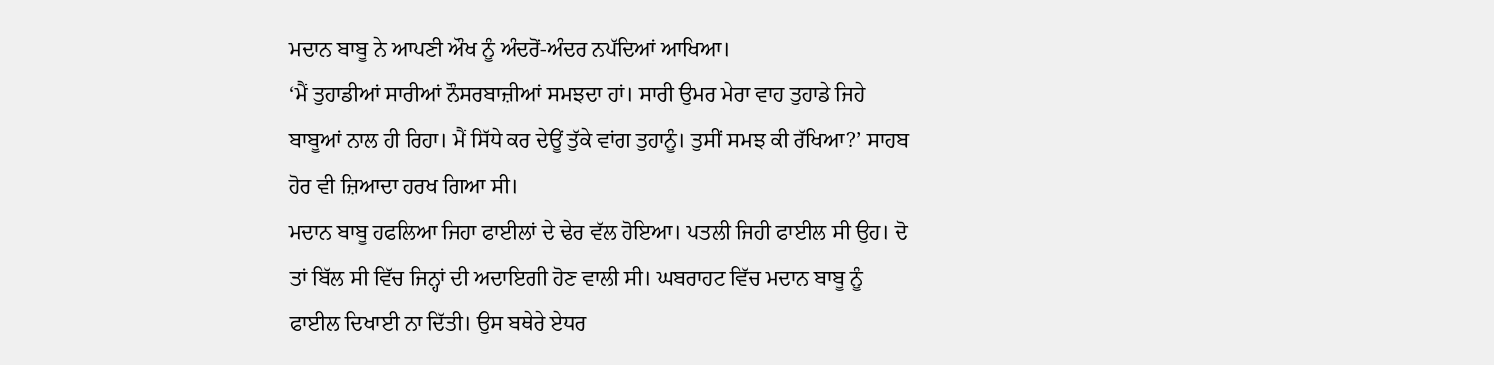ਮਦਾਨ ਬਾਬੂ ਨੇ ਆਪਣੀ ਔਖ ਨੂੰ ਅੰਦਰੋਂ-ਅੰਦਰ ਨਪੱਦਿਆਂ ਆਖਿਆ।
‘ਮੈਂ ਤੁਹਾਡੀਆਂ ਸਾਰੀਆਂ ਨੌਸਰਬਾਜ਼ੀਆਂ ਸਮਝਦਾ ਹਾਂ। ਸਾਰੀ ਉਮਰ ਮੇਰਾ ਵਾਹ ਤੁਹਾਡੇ ਜਿਹੇ ਬਾਬੂਆਂ ਨਾਲ ਹੀ ਰਿਹਾ। ਮੈਂ ਸਿੱਧੇ ਕਰ ਦੇਊਂ ਤੁੱਕੇ ਵਾਂਗ ਤੁਹਾਨੂੰ। ਤੁਸੀਂ ਸਮਝ ਕੀ ਰੱਖਿਆ?’ ਸਾਹਬ ਹੋਰ ਵੀ ਜ਼ਿਆਦਾ ਹਰਖ ਗਿਆ ਸੀ।
ਮਦਾਨ ਬਾਬੂ ਹਫਲਿਆ ਜਿਹਾ ਫਾਈਲਾਂ ਦੇ ਢੇਰ ਵੱਲ ਹੋਇਆ। ਪਤਲੀ ਜਿਹੀ ਫਾਈਲ ਸੀ ਉਹ। ਦੋ ਤਾਂ ਬਿੱਲ ਸੀ ਵਿੱਚ ਜਿਨ੍ਹਾਂ ਦੀ ਅਦਾਇਗੀ ਹੋਣ ਵਾਲੀ ਸੀ। ਘਬਰਾਹਟ ਵਿੱਚ ਮਦਾਨ ਬਾਬੂ ਨੂੰ ਫਾਈਲ ਦਿਖਾਈ ਨਾ ਦਿੱਤੀ। ਉਸ ਬਥੇਰੇ ਏਧਰ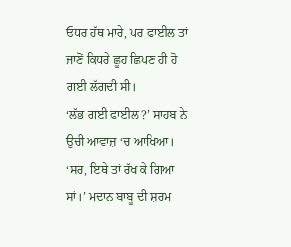ਓਧਰ ਹੱਥ ਮਾਰੇ, ਪਰ ਫਾਈਲ ਤਾਂ ਜਾਣੋਂ ਕਿਧਰੇ ਛੂਹ ਛਿਪਣ ਹੀ ਹੋ ਗਈ ਲੱਗਦੀ ਸੀ।
‘ਲੱਭ ਗਈ ਫਾਈਲ?’ ਸਾਹਬ ਨੇ ਉਚੀ ਆਵਾਜ਼ ‘ਚ ਆਖਿਆ।
‘ਸਰ, ਇਥੇ ਤਾਂ ਰੱਖ ਕੇ ਗਿਆ ਸਾਂ।’ ਮਦਾਨ ਬਾਬੂ ਦੀ ਸ਼ਰਮ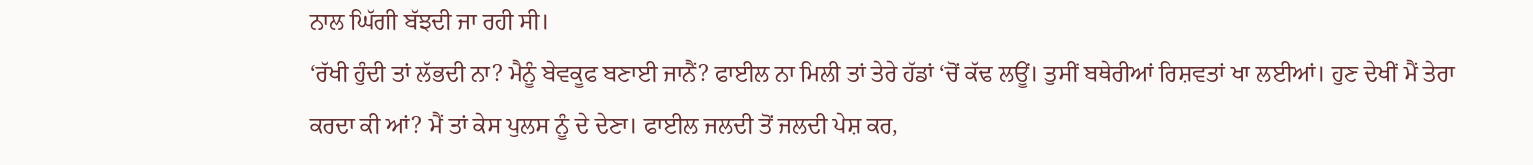ਨਾਲ ਘਿੱਗੀ ਬੱਝਦੀ ਜਾ ਰਹੀ ਸੀ।
‘ਰੱਖੀ ਹੁੰਦੀ ਤਾਂ ਲੱਭਦੀ ਨਾ? ਮੈਨੂੰ ਬੇਵਕੂਫ ਬਣਾਈ ਜਾਨੈਂ? ਫਾਈਲ ਨਾ ਮਿਲੀ ਤਾਂ ਤੇਰੇ ਹੱਡਾਂ ‘ਚੋਂ ਕੱਢ ਲਊਂ। ਤੁਸੀਂ ਬਥੇਰੀਆਂ ਰਿਸ਼ਵਤਾਂ ਖਾ ਲਈਆਂ। ਹੁਣ ਦੇਖੀਂ ਮੈਂ ਤੇਰਾ ਕਰਦਾ ਕੀ ਆਂ? ਮੈਂ ਤਾਂ ਕੇਸ ਪੁਲਸ ਨੂੰ ਦੇ ਦੇਣਾ। ਫਾਈਲ ਜਲਦੀ ਤੋਂ ਜਲਦੀ ਪੇਸ਼ ਕਰ,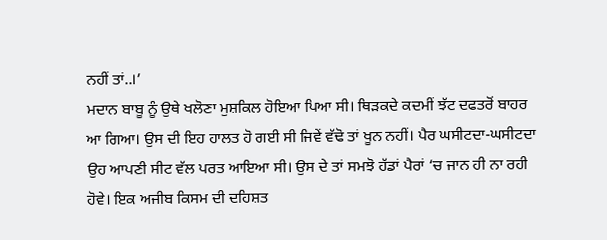ਨਹੀਂ ਤਾਂ..।’
ਮਦਾਨ ਬਾਬੂ ਨੂੰ ਉਥੇ ਖਲੋਣਾ ਮੁਸ਼ਕਿਲ ਹੋਇਆ ਪਿਆ ਸੀ। ਥਿੜਕਦੇ ਕਦਮੀਂ ਝੱਟ ਦਫਤਰੋਂ ਬਾਹਰ ਆ ਗਿਆ। ਉਸ ਦੀ ਇਹ ਹਾਲਤ ਹੋ ਗਈ ਸੀ ਜਿਵੇਂ ਵੱਢੋ ਤਾਂ ਖੂਨ ਨਹੀਂ। ਪੈਰ ਘਸੀਟਦਾ-ਘਸੀਟਦਾ ਉਹ ਆਪਣੀ ਸੀਟ ਵੱਲ ਪਰਤ ਆਇਆ ਸੀ। ਉਸ ਦੇ ਤਾਂ ਸਮਝੋ ਹੱਡਾਂ ਪੈਰਾਂ ‘ਚ ਜਾਨ ਹੀ ਨਾ ਰਹੀ ਹੋਵੇ। ਇਕ ਅਜੀਬ ਕਿਸਮ ਦੀ ਦਹਿਸ਼ਤ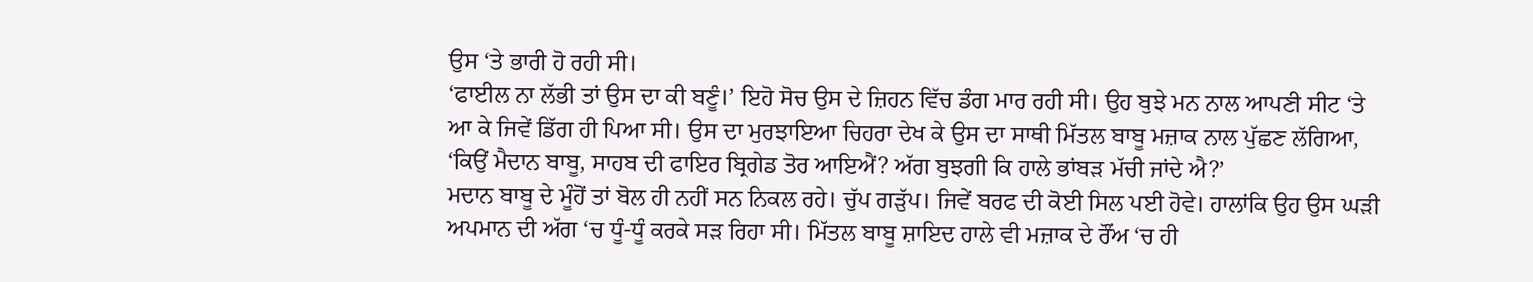ਉਸ ‘ਤੇ ਭਾਰੀ ਹੋ ਰਹੀ ਸੀ।
‘ਫਾਈਲ ਨਾ ਲੱਭੀ ਤਾਂ ਉਸ ਦਾ ਕੀ ਬਣੂੰ।’ ਇਹੋ ਸੋਚ ਉਸ ਦੇ ਜ਼ਿਹਨ ਵਿੱਚ ਡੰਗ ਮਾਰ ਰਹੀ ਸੀ। ਉਹ ਬੁਝੇ ਮਨ ਨਾਲ ਆਪਣੀ ਸੀਟ ‘ਤੇ ਆ ਕੇ ਜਿਵੇਂ ਡਿੱਗ ਹੀ ਪਿਆ ਸੀ। ਉਸ ਦਾ ਮੁਰਝਾਇਆ ਚਿਹਰਾ ਦੇਖ ਕੇ ਉਸ ਦਾ ਸਾਥੀ ਮਿੱਤਲ ਬਾਬੂ ਮਜ਼ਾਕ ਨਾਲ ਪੁੱਛਣ ਲੱਗਿਆ, ‘ਕਿਉਂ ਮੈਦਾਨ ਬਾਬੂ, ਸਾਹਬ ਦੀ ਫਾਇਰ ਬ੍ਰਿਗੇਡ ਤੋਰ ਆਇਐਂ? ਅੱਗ ਬੁਝਗੀ ਕਿ ਹਾਲੇ ਭਾਂਬੜ ਮੱਚੀ ਜਾਂਦੇ ਐ?’
ਮਦਾਨ ਬਾਬੂ ਦੇ ਮੂੰਹੋਂ ਤਾਂ ਬੋਲ ਹੀ ਨਹੀਂ ਸਨ ਨਿਕਲ ਰਹੇ। ਚੁੱਪ ਗੜੁੱਪ। ਜਿਵੇਂ ਬਰਫ ਦੀ ਕੋਈ ਸਿਲ ਪਈ ਹੋਵੇ। ਹਾਲਾਂਕਿ ਉਹ ਉਸ ਘੜੀ ਅਪਮਾਨ ਦੀ ਅੱਗ ‘ਚ ਧੂੰ-ਧੂੰ ਕਰਕੇ ਸੜ ਰਿਹਾ ਸੀ। ਮਿੱਤਲ ਬਾਬੂ ਸ਼ਾਇਦ ਹਾਲੇ ਵੀ ਮਜ਼ਾਕ ਦੇ ਰੌਂਅ ‘ਚ ਹੀ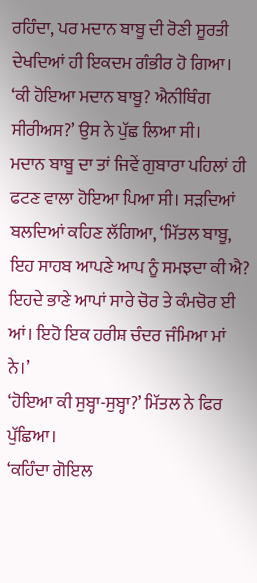ਰਹਿੰਦਾ, ਪਰ ਮਦਾਨ ਬਾਬੂ ਦੀ ਰੋਣੀ ਸੂਰਤੀ ਦੇਖਦਿਆਂ ਹੀ ਇਕਦਮ ਗੰਭੀਰ ਹੋ ਗਿਆ।
‘ਕੀ ਹੋਇਆ ਮਦਾਨ ਬਾਬੂ? ਐਨੀਥਿੰਗ ਸੀਰੀਅਸ?’ ਉਸ ਨੇ ਪੁੱਛ ਲਿਆ ਸੀ।
ਮਦਾਨ ਬਾਬੂ ਦਾ ਤਾਂ ਜਿਵੇਂ ਗੁਬਾਰਾ ਪਹਿਲਾਂ ਹੀ ਫਟਣ ਵਾਲਾ ਹੋਇਆ ਪਿਆ ਸੀ। ਸੜਦਿਆਂ ਬਲਦਿਆਂ ਕਹਿਣ ਲੱਗਿਆ, ‘ਮਿੱਤਲ ਬਾਬੂ, ਇਹ ਸਾਹਬ ਆਪਣੇ ਆਪ ਨੂੰ ਸਮਝਦਾ ਕੀ ਐ? ਇਹਦੇ ਭਾਣੇ ਆਪਾਂ ਸਾਰੇ ਚੋਰ ਤੇ ਕੰਮਚੋਰ ਈ ਆਂ। ਇਹੋ ਇਕ ਹਰੀਸ਼ ਚੰਦਰ ਜੰਮਿਆ ਮਾਂ ਨੇ।’
‘ਹੋਇਆ ਕੀ ਸੁਬ੍ਹਾ-ਸੁਬ੍ਹਾ?’ ਮਿੱਤਲ ਨੇ ਫਿਰ ਪੁੱਛਿਆ।
‘ਕਹਿੰਦਾ ਗੋਇਲ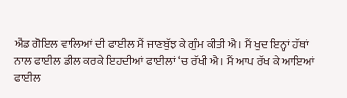ਐਂਡ ਗੋਇਲ ਵਾਲਿਆਂ ਦੀ ਫਾਈਲ ਮੈਂ ਜਾਣਬੁੱਝ ਕੇ ਗੁੰਮ ਕੀਤੀ ਐ। ਮੈਂ ਖੁਦ ਇਨ੍ਹਾਂ ਹੱਥਾਂ ਨਾਲ ਫਾਈਲ ਡੀਲ ਕਰਕੇ ਇਹਦੀਆਂ ਫਾਈਲਾਂ ‘ਚ ਰੱਖੀ ਐ। ਮੈਂ ਆਪ ਰੱਖ ਕੇ ਆਇਆਂ ਫਾਈਲ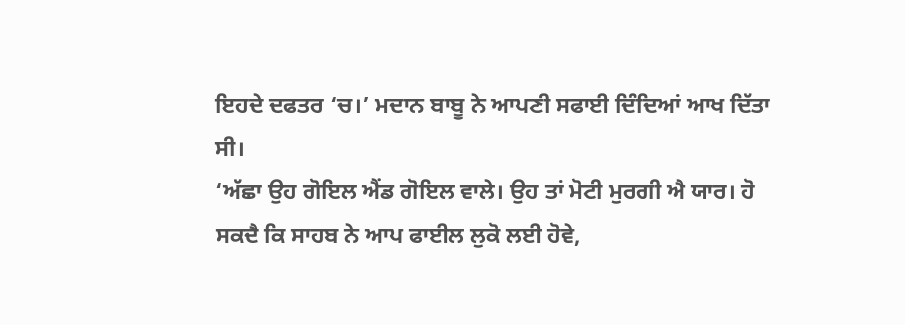ਇਹਦੇ ਦਫਤਰ ‘ਚ।’ ਮਦਾਨ ਬਾਬੂ ਨੇ ਆਪਣੀ ਸਫਾਈ ਦਿੰਦਿਆਂ ਆਖ ਦਿੱਤਾ ਸੀ।
‘ਅੱਛਾ ਉਹ ਗੋਇਲ ਐਂਡ ਗੋਇਲ ਵਾਲੇ। ਉਹ ਤਾਂ ਮੋਟੀ ਮੁਰਗੀ ਐ ਯਾਰ। ਹੋ ਸਕਦੈ ਕਿ ਸਾਹਬ ਨੇ ਆਪ ਫਾਈਲ ਲੁਕੋ ਲਈ ਹੋਵੇ,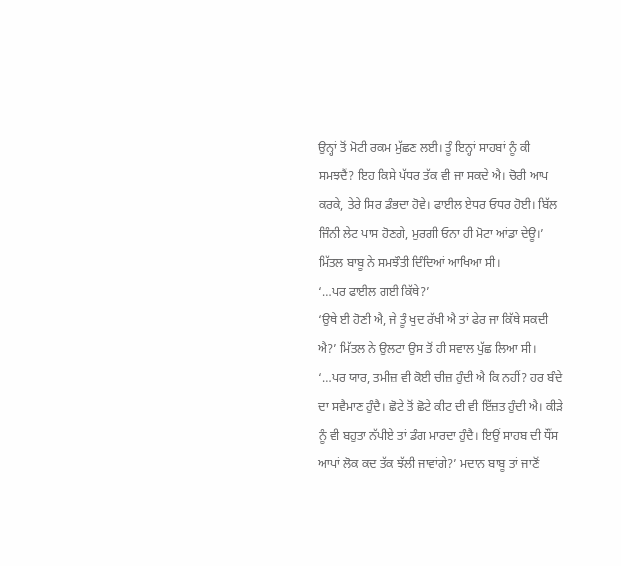ਉਨ੍ਹਾਂ ਤੋਂ ਮੋਟੀ ਰਕਮ ਮੁੱਛਣ ਲਈ। ਤੂੰ ਇਨ੍ਹਾਂ ਸਾਹਬਾਂ ਨੂੰ ਕੀ ਸਮਝਦੈਂ? ਇਹ ਕਿਸੇ ਪੱਧਰ ਤੱਕ ਵੀ ਜਾ ਸਕਦੇ ਐ। ਚੋਰੀ ਆਪ ਕਰਕੇ, ਤੇਰੇ ਸਿਰ ਡੰਭਦਾ ਹੋਵੇ। ਫਾਈਲ ਏਧਰ ਓਧਰ ਹੋਈ। ਬਿੱਲ ਜਿੰਨੀ ਲੇਟ ਪਾਸ ਹੋਣਗੇ, ਮੁਰਗੀ ਓਨਾ ਹੀ ਮੋਟਾ ਆਂਡਾ ਦੇਊ।’ ਮਿੱਤਲ ਬਾਬੂ ਨੇ ਸਮਝੌਤੀ ਦਿੰਦਿਆਂ ਆਖਿਆ ਸੀ।
‘…ਪਰ ਫਾਈਲ ਗਈ ਕਿੱਥੇ?’
‘ਉਥੇ ਈ ਹੋਣੀ ਐ, ਜੇ ਤੂੰ ਖੁਦ ਰੱਖੀ ਐ ਤਾਂ ਫੇਰ ਜਾ ਕਿੱਥੇ ਸਕਦੀ ਐ?’ ਮਿੱਤਲ ਨੇ ਉਲਟਾ ਉਸ ਤੋਂ ਹੀ ਸਵਾਲ ਪੁੱਛ ਲਿਆ ਸੀ।
‘…ਪਰ ਯਾਰ, ਤਮੀਜ਼ ਵੀ ਕੋਈ ਚੀਜ਼ ਹੁੰਦੀ ਐ ਕਿ ਨਹੀਂ? ਹਰ ਬੰਦੇ ਦਾ ਸਵੈਮਾਣ ਹੁੰਦੈ। ਛੋਟੇ ਤੋਂ ਛੋਟੇ ਕੀਟ ਦੀ ਵੀ ਇੱਜ਼ਤ ਹੁੰਦੀ ਐ। ਕੀੜੇ ਨੂੰ ਵੀ ਬਹੁਤਾ ਨੱਪੀਏ ਤਾਂ ਡੰਗ ਮਾਰਦਾ ਹੁੰਦੈ। ਇਉਂ ਸਾਹਬ ਦੀ ਧੌਂਸ ਆਪਾਂ ਲੋਕ ਕਦ ਤੱਕ ਝੱਲੀ ਜਾਵਾਂਗੇ?’ ਮਦਾਨ ਬਾਬੂ ਤਾਂ ਜਾਣੋਂ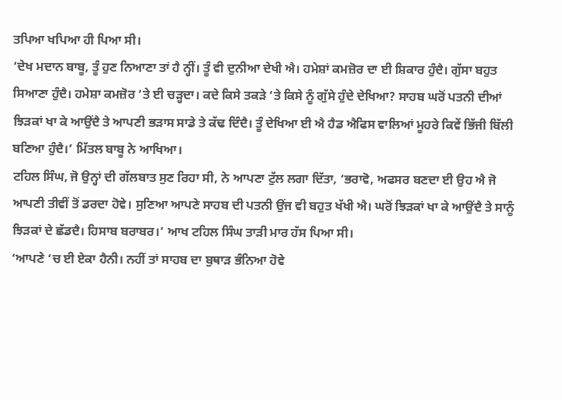ਤਪਿਆ ਖਪਿਆ ਹੀ ਪਿਆ ਸੀ।
‘ਦੇਖ ਮਦਾਨ ਬਾਬੂ, ਤੂੰ ਹੁਣ ਨਿਆਣਾ ਤਾਂ ਹੈ ਨ੍ਹੀਂ। ਤੂੰ ਵੀ ਦੁਨੀਆ ਦੇਖੀ ਐ। ਹਮੇਸ਼ਾਂ ਕਮਜ਼ੋਰ ਦਾ ਈ ਸ਼ਿਕਾਰ ਹੁੰਦੈ। ਗੁੱਸਾ ਬਹੁਤ ਸਿਆਣਾ ਹੁੰਦੈ। ਹਮੇਸ਼ਾ ਕਮਜ਼ੋਰ ‘ਤੇ ਈ ਚੜ੍ਹਦਾ। ਕਦੇ ਕਿਸੇ ਤਕੜੇ ‘ਤੇ ਕਿਸੇ ਨੂੰ ਗੁੱਸੇ ਹੁੰਦੇ ਦੇਖਿਆ? ਸਾਹਬ ਘਰੋਂ ਪਤਨੀ ਦੀਆਂ ਝਿੜਕਾਂ ਖਾ ਕੇ ਆਉਂਦੈ ਤੇ ਆਪਣੀ ਭੜਾਸ ਸਾਡੇ ਤੇ ਕੱਢ ਦਿੰਦੈ। ਤੂੰ ਦੇਖਿਆ ਈ ਐ ਹੈਡ ਐਫਿਸ ਵਾਲਿਆਂ ਮੂਹਰੇ ਕਿਵੇਂ ਭਿੱਜੀ ਬਿੱਲੀ ਬਣਿਆ ਹੁੰਦੈ।’ ਮਿੱਤਲ ਬਾਬੂ ਨੇ ਆਖਿਆ।
ਟਹਿਲ ਸਿੰਘ, ਜੋ ਉਨ੍ਹਾਂ ਦੀ ਗੱਲਬਾਤ ਸੁਣ ਰਿਹਾ ਸੀ, ਨੇ ਆਪਣਾ ਟੁੱਲ ਲਗਾ ਦਿੱਤਾ, ‘ਭਰਾਵੋ, ਅਫਸਰ ਬਣਦਾ ਈ ਉਹ ਐ ਜੋ ਆਪਣੀ ਤੀਵੀਂ ਤੋਂ ਡਰਦਾ ਹੋਵੇ। ਸੁਣਿਆ ਆਪਣੇ ਸਾਹਬ ਦੀ ਪਤਨੀ ਉਂਜ ਵੀ ਬਹੁਤ ਖੱਖੀ ਐ। ਘਰੋਂ ਝਿੜਕਾਂ ਖਾ ਕੇ ਆਉਂਦੈ ਤੇ ਸਾਨੂੰ ਝਿੜਕਾਂ ਦੇ ਛੱਡਦੈ। ਹਿਸਾਬ ਬਰਾਬਰ।’ ਆਖ ਟਹਿਲ ਸਿੰਘ ਤਾੜੀ ਮਾਰ ਹੱਸ ਪਿਆ ਸੀ।
‘ਆਪਣੇ ‘ਚ ਈ ਏਕਾ ਹੈਨੀ। ਨਹੀਂ ਤਾਂ ਸਾਹਬ ਦਾ ਬੁਥਾੜ ਭੰਨਿਆ ਹੋਵੇ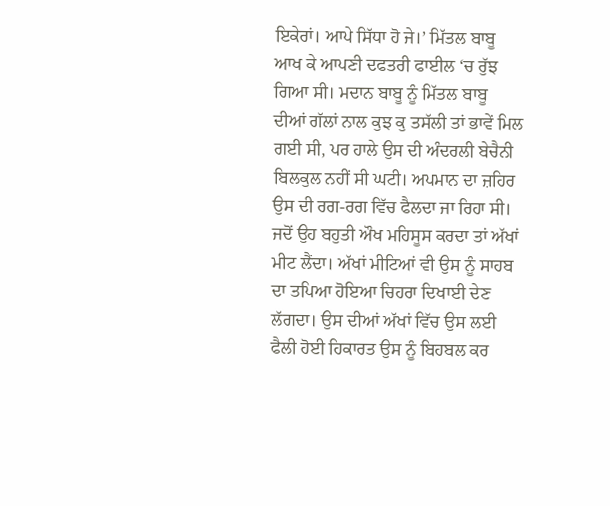ਇਕੇਰਾਂ। ਆਪੇ ਸਿੱਧਾ ਹੋ ਜੇ।’ ਮਿੱਤਲ ਬਾਬੂ ਆਖ ਕੇ ਆਪਣੀ ਦਫਤਰੀ ਫਾਈਲ ‘ਚ ਰੁੱਝ ਗਿਆ ਸੀ। ਮਦਾਨ ਬਾਬੂ ਨੂੰ ਮਿੱਤਲ ਬਾਬੂ ਦੀਆਂ ਗੱਲਾਂ ਨਾਲ ਕੁਝ ਕੁ ਤਸੱਲੀ ਤਾਂ ਭਾਵੇਂ ਮਿਲ ਗਈ ਸੀ, ਪਰ ਹਾਲੇ ਉਸ ਦੀ ਅੰਦਰਲੀ ਬੇਚੈਨੀ ਬਿਲਕੁਲ ਨਹੀਂ ਸੀ ਘਟੀ। ਅਪਮਾਨ ਦਾ ਜ਼ਹਿਰ ਉਸ ਦੀ ਰਗ-ਰਗ ਵਿੱਚ ਫੈਲਦਾ ਜਾ ਰਿਹਾ ਸੀ। ਜਦੋਂ ਉਹ ਬਹੁਤੀ ਔਖ ਮਹਿਸੂਸ ਕਰਦਾ ਤਾਂ ਅੱਖਾਂ ਮੀਟ ਲੈਂਦਾ। ਅੱਖਾਂ ਮੀਟਿਆਂ ਵੀ ਉਸ ਨੂੰ ਸਾਹਬ ਦਾ ਤਪਿਆ ਹੋਇਆ ਚਿਹਰਾ ਦਿਖਾਈ ਦੇਣ ਲੱਗਦਾ। ਉਸ ਦੀਆਂ ਅੱਖਾਂ ਵਿੱਚ ਉਸ ਲਈ ਫੈਲੀ ਹੋਈ ਹਿਕਾਰਤ ਉਸ ਨੂੰ ਬਿਹਬਲ ਕਰ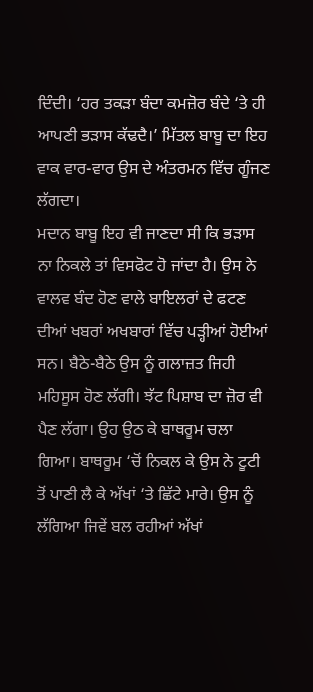ਦਿੰਦੀ। ‘ਹਰ ਤਕੜਾ ਬੰਦਾ ਕਮਜ਼ੋਰ ਬੰਦੇ ‘ਤੇ ਹੀ ਆਪਣੀ ਭੜਾਸ ਕੱਢਦੈ।’ ਮਿੱਤਲ ਬਾਬੂ ਦਾ ਇਹ ਵਾਕ ਵਾਰ-ਵਾਰ ਉਸ ਦੇ ਅੰਤਰਮਨ ਵਿੱਚ ਗੂੰਜਣ ਲੱਗਦਾ।
ਮਦਾਨ ਬਾਬੂ ਇਹ ਵੀ ਜਾਣਦਾ ਸੀ ਕਿ ਭੜਾਸ ਨਾ ਨਿਕਲੇ ਤਾਂ ਵਿਸਫੋਟ ਹੋ ਜਾਂਦਾ ਹੈ। ਉਸ ਨੇ ਵਾਲਵ ਬੰਦ ਹੋਣ ਵਾਲੇ ਬਾਇਲਰਾਂ ਦੇ ਫਟਣ ਦੀਆਂ ਖਬਰਾਂ ਅਖਬਾਰਾਂ ਵਿੱਚ ਪੜ੍ਹੀਆਂ ਹੋਈਆਂ ਸਨ। ਬੈਠੇ-ਬੈਠੇ ਉਸ ਨੂੰ ਗਲਾਜ਼ਤ ਜਿਹੀ ਮਹਿਸੂਸ ਹੋਣ ਲੱਗੀ। ਝੱਟ ਪਿਸ਼ਾਬ ਦਾ ਜ਼ੋਰ ਵੀ ਪੈਣ ਲੱਗਾ। ਉਹ ਉਠ ਕੇ ਬਾਥਰੂਮ ਚਲਾ ਗਿਆ। ਬਾਥਰੂਮ ‘ਚੋਂ ਨਿਕਲ ਕੇ ਉਸ ਨੇ ਟੂਟੀ ਤੋਂ ਪਾਣੀ ਲੈ ਕੇ ਅੱਖਾਂ ‘ਤੇ ਛਿੱਟੇ ਮਾਰੇ। ਉਸ ਨੂੰ ਲੱਗਿਆ ਜਿਵੇਂ ਬਲ ਰਹੀਆਂ ਅੱਖਾਂ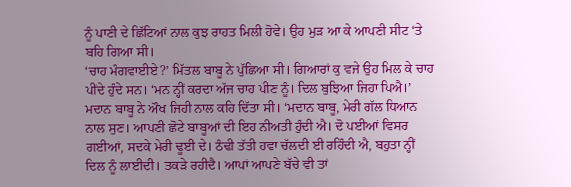ਨੂੰ ਪਾਣੀ ਦੇ ਛਿੱਟਿਆਂ ਨਾਲ ਕੁਝ ਰਾਹਤ ਮਿਲੀ ਹੋਵੇ। ਉਹ ਮੁੜ ਆ ਕੇ ਆਪਣੀ ਸੀਟ ‘ਤੇ ਬਹਿ ਗਿਆ ਸੀ।
‘ਚਾਹ ਮੰਗਵਾਈਏ?’ ਮਿੱਤਲ ਬਾਬੂ ਨੇ ਪੁੱਛਿਆ ਸੀ। ਗਿਆਰਾਂ ਕੁ ਵਜੇ ਉਹ ਮਿਲ ਕੇ ਚਾਹ ਪੀਂਦੇ ਹੁੰਦੇ ਸਨ। ‘ਮਨ ਨ੍ਹੀਂ ਕਰਦਾ ਅੱਜ ਚਾਹ ਪੀਣ ਨੂੰ। ਦਿਲ ਬੁਝਿਆ ਜਿਹਾ ਪਿਐ।’ ਮਦਾਨ ਬਾਬੂ ਨੇ ਔਖ ਜਿਹੀ ਨਾਲ ਕਹਿ ਦਿੱਤਾ ਸੀ। ‘ਮਦਾਨ ਬਾਬੂ, ਮੇਰੀ ਗੱਲ ਧਿਆਨ ਨਾਲ ਸੁਣ। ਆਪਣੀ ਛੋਟੇ ਬਾਬੂਆਂ ਦੀ ਇਹ ਨੀਅਤੀ ਹੁੰਦੀ ਐ। ਦੋ ਪਈਆਂ ਵਿਸਰ ਗਈਆਂ, ਸਦਕੇ ਮੇਰੀ ਢੂਈ ਦੇ। ਠੰਢੀ ਤੱਤੀ ਹਵਾ ਚੱਲਦੀ ਈ ਰਹਿੰਦੀ ਐ, ਬਹੁਤਾ ਨ੍ਹੀਂ ਦਿਲ ਨੂੰ ਲਾਈਦੀ। ਤਕੜੇ ਰਹੀਦੈ। ਆਪਾਂ ਆਪਣੇ ਬੱਚੇ ਵੀ ਤਾਂ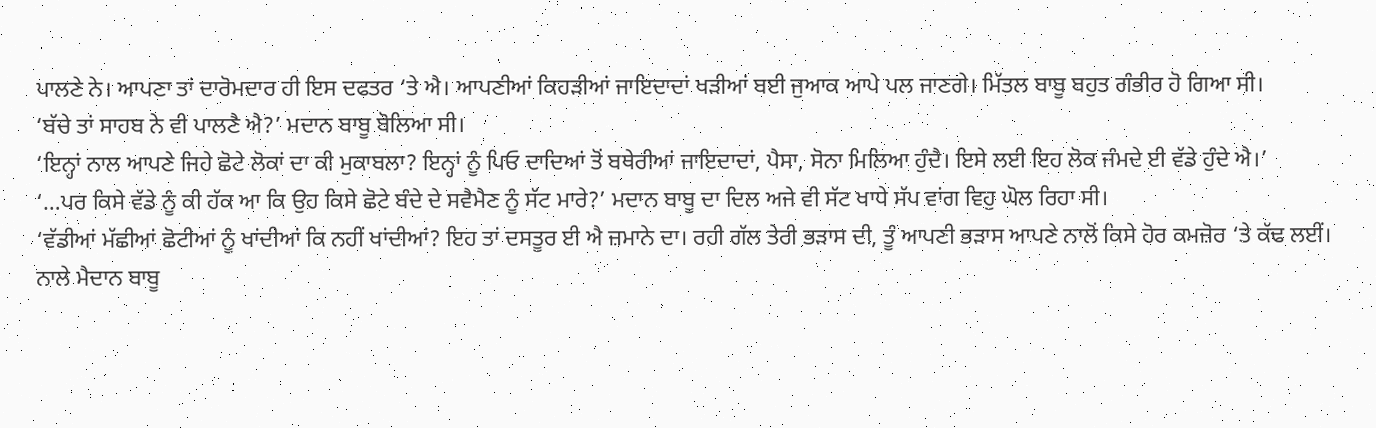ਪਾਲਣੇ ਨੇ। ਆਪਣਾ ਤਾਂ ਦਾਰੋਮਦਾਰ ਹੀ ਇਸ ਦਫਤਰ ‘ਤੇ ਐ। ਆਪਣੀਆਂ ਕਿਹੜੀਆਂ ਜਾਇਦਾਦਾਂ ਖੜੀਆਂ ਬਈ ਜੁਆਕ ਆਪੇ ਪਲ ਜਾਣਗੇ। ਮਿੱਤਲ ਬਾਬੂ ਬਹੁਤ ਗੰਭੀਰ ਹੋ ਗਿਆ ਸੀ।
‘ਬੱਚੇ ਤਾਂ ਸਾਹਬ ਨੇ ਵੀ ਪਾਲਣੈ ਐ?’ ਮਦਾਨ ਬਾਬੂ ਬੋਲਿਆ ਸੀ।
‘ਇਨ੍ਹਾਂ ਨਾਲ ਆਪਣੇ ਜਿਹੇ ਛੋਟੇ ਲੋਕਾਂ ਦਾ ਕੀ ਮੁਕਾਬਲਾ? ਇਨ੍ਹਾਂ ਨੂੰ ਪਿਓ ਦਾਦਿਆਂ ਤੋਂ ਬਥੇਰੀਆਂ ਜਾਇਦਾਦਾਂ, ਪੈਸਾ, ਸੋਨਾ ਮਿਲਿਆ ਹੁੰਦੈ। ਇਸੇ ਲਈ ਇਹ ਲੋਕ ਜੰਮਦੇ ਈ ਵੱਡੇ ਹੁੰਦੇ ਐ।’
‘…ਪਰ ਕਿਸੇ ਵੱਡੇ ਨੂੰ ਕੀ ਹੱਕ ਆ ਕਿ ਉਹ ਕਿਸੇ ਛੋਟੇ ਬੰਦੇ ਦੇ ਸਵੈਮੈਣ ਨੂੰ ਸੱਟ ਮਾਰੇ?’ ਮਦਾਨ ਬਾਬੂ ਦਾ ਦਿਲ ਅਜੇ ਵੀ ਸੱਟ ਖਾਧੇ ਸੱਪ ਵਾਂਗ ਵਿਹੁ ਘੋਲ ਰਿਹਾ ਸੀ।
‘ਵੱਡੀਆਂ ਮੱਛੀਆਂ ਛੋਟੀਆਂ ਨੂੰ ਖਾਂਦੀਆਂ ਕਿ ਨਹੀਂ ਖਾਂਦੀਆਂ? ਇਹ ਤਾਂ ਦਸਤੂਰ ਈ ਐ ਜ਼ਮਾਨੇ ਦਾ। ਰਹੀ ਗੱਲ ਤੇਰੀ ਭੜਾਸ ਦੀ, ਤੂੰ ਆਪਣੀ ਭੜਾਸ ਆਪਣੇ ਨਾਲੋਂ ਕਿਸੇ ਹੋਰ ਕਮਜ਼ੋਰ ‘ਤੇ ਕੱਢ ਲਈਂ। ਨਾਲੇ ਮੈਦਾਨ ਬਾਬੂ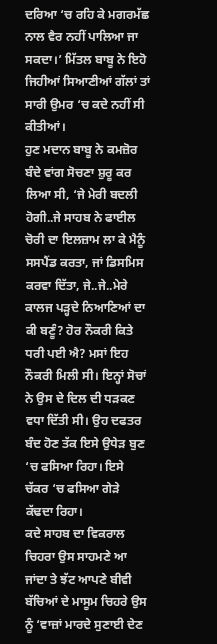ਦਰਿਆ ‘ਚ ਰਹਿ ਕੇ ਮਗਰਮੱਛ ਨਾਲ ਵੈਰ ਨਹੀਂ ਪਾਲਿਆ ਜਾ ਸਕਦਾ।’ ਮਿੱਤਲ ਬਾਬੂ ਨੇ ਇਹੋ ਜਿਹੀਆਂ ਸਿਆਣੀਆਂ ਗੱਲਾਂ ਤਾਂ ਸਾਰੀ ਉਮਰ ‘ਚ ਕਦੇ ਨਹੀਂ ਸੀ ਕੀਤੀਆਂ।
ਹੁਣ ਮਦਾਨ ਬਾਬੂ ਨੇ ਕਮਜ਼ੋਰ ਬੰਦੇ ਵਾਂਗ ਸੋਚਣਾ ਸ਼ੁਰੂ ਕਰ ਲਿਆ ਸੀ, ‘ਜੇ ਮੇਰੀ ਬਦਲੀ ਹੋਗੀ..ਜੇ ਸਾਹਬ ਨੇ ਫਾਈਲ ਚੋਰੀ ਦਾ ਇਲਜ਼ਾਮ ਲਾ ਕੇ ਮੈਨੂੰ ਸਸਪੈਂਡ ਕਰਤਾ, ਜਾਂ ਡਿਸਮਿਸ ਕਰਵਾ ਦਿੱਤਾ, ਜੇ..ਜੇ..ਮੇਰੇ ਕਾਲਜ ਪੜ੍ਹਦੇ ਨਿਆਣਿਆਂ ਦਾ ਕੀ ਬਣੂੰ? ਹੋਰ ਨੌਕਰੀ ਕਿਤੇ ਧਰੀ ਪਈ ਐ? ਮਸਾਂ ਇਹ ਨੌਕਰੀ ਮਿਲੀ ਸੀ। ਇਨ੍ਹਾਂ ਸੋਚਾਂ ਨੇ ਉਸ ਦੇ ਦਿਲ ਦੀ ਧੜਕਣ ਵਧਾ ਦਿੱਤੀ ਸੀ। ਉਹ ਦਫਤਰ ਬੰਦ ਹੋਣ ਤੱਕ ਇਸੇ ਉਧੇੜ ਬੁਣ ‘ਚ ਫਸਿਆ ਰਿਹਾ। ਇਸੇ ਚੱਕਰ ‘ਚ ਫਸਿਆ ਗੇੜੇ ਕੱਢਦਾ ਰਿਹਾ।
ਕਦੇ ਸਾਹਬ ਦਾ ਵਿਕਰਾਲ ਚਿਹਰਾ ਉਸ ਸਾਹਮਣੇ ਆ ਜਾਂਦਾ ਤੇ ਝੱਟ ਆਪਣੇ ਬੀਵੀ ਬੱਚਿਆਂ ਦੇ ਮਾਸੂਮ ਚਿਹਰੇ ਉਸ ਨੂੰ ‘ਵਾਜ਼ਾਂ ਮਾਰਦੇ ਸੁਣਾਈ ਦੇਣ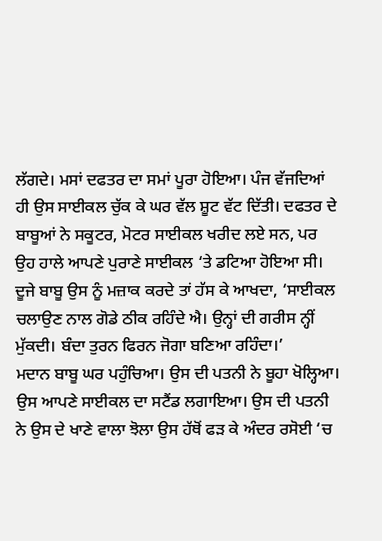ਲੱਗਦੇ। ਮਸਾਂ ਦਫਤਰ ਦਾ ਸਮਾਂ ਪੂਰਾ ਹੋਇਆ। ਪੰਜ ਵੱਜਦਿਆਂ ਹੀ ਉਸ ਸਾਈਕਲ ਚੁੱਕ ਕੇ ਘਰ ਵੱਲ ਸ਼ੂਟ ਵੱਟ ਦਿੱਤੀ। ਦਫਤਰ ਦੇ ਬਾਬੂਆਂ ਨੇ ਸਕੂਟਰ, ਮੋਟਰ ਸਾਈਕਲ ਖਰੀਦ ਲਏ ਸਨ, ਪਰ ਉਹ ਹਾਲੇ ਆਪਣੇ ਪੁਰਾਣੇ ਸਾਈਕਲ ‘ਤੇ ਡਟਿਆ ਹੋਇਆ ਸੀ। ਦੂਜੇ ਬਾਬੂ ਉਸ ਨੂੰ ਮਜ਼ਾਕ ਕਰਦੇ ਤਾਂ ਹੱਸ ਕੇ ਆਖਦਾ, ‘ਸਾਈਕਲ ਚਲਾਉਣ ਨਾਲ ਗੋਡੇ ਠੀਕ ਰਹਿੰਦੇ ਐ। ਉਨ੍ਹਾਂ ਦੀ ਗਰੀਸ ਨ੍ਹੀਂ ਮੁੱਕਦੀ। ਬੰਦਾ ਤੁਰਨ ਫਿਰਨ ਜੋਗਾ ਬਣਿਆ ਰਹਿੰਦਾ।’
ਮਦਾਨ ਬਾਬੂ ਘਰ ਪਹੁੰਚਿਆ। ਉਸ ਦੀ ਪਤਨੀ ਨੇ ਬੂਹਾ ਖੋਲ੍ਹਿਆ। ਉਸ ਆਪਣੇ ਸਾਈਕਲ ਦਾ ਸਟੈਂਡ ਲਗਾਇਆ। ਉਸ ਦੀ ਪਤਨੀ ਨੇ ਉਸ ਦੇ ਖਾਣੇ ਵਾਲਾ ਝੋਲਾ ਉਸ ਹੱਥੋਂ ਫੜ ਕੇ ਅੰਦਰ ਰਸੋਈ ‘ਚ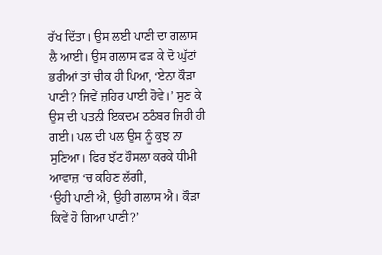ਰੱਖ ਦਿੱਤਾ। ਉਸ ਲਈ ਪਾਣੀ ਦਾ ਗਲਾਸ ਲੈ ਆਈ। ਉਸ ਗਲਾਸ ਫੜ ਕੇ ਦੋ ਘੁੱਟਾਂ ਭਰੀਆਂ ਤਾਂ ਚੀਕ ਹੀ ਪਿਆ, ‘ਏਨਾ ਕੌੜਾ ਪਾਣੀ? ਜਿਵੇਂ ਜ਼ਹਿਰ ਪਾਈ ਹੋਵੇ।’ ਸੁਣ ਕੇ ਉਸ ਦੀ ਪਤਨੀ ਇਕਦਮ ਠਠੰਬਰ ਜਿਹੀ ਹੀ ਗਈ। ਪਲ ਦੀ ਪਲ ਉਸ ਨੂੰ ਕੁਝ ਨਾ ਸੁਣਿਆ। ਫਿਰ ਝੱਟ ਹੌਸਲਾ ਕਰਕੇ ਧੀਮੀ ਆਵਾਜ਼ ‘ਚ ਕਹਿਣ ਲੱਗੀ,
‘ਉਹੀ ਪਾਣੀ ਐ, ਉਹੀ ਗਲਾਸ ਐ। ਕੌੜਾ ਕਿਵੇਂ ਹੋ ਗਿਆ ਪਾਣੀ?’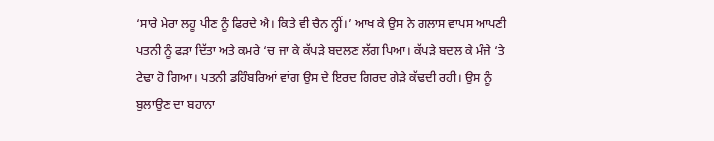‘ਸਾਰੇ ਮੇਰਾ ਲਹੂ ਪੀਣ ਨੂੰ ਫਿਰਦੇ ਐ। ਕਿਤੇ ਵੀ ਚੈਨ ਨ੍ਹੀਂ।’ ਆਖ ਕੇ ਉਸ ਨੇ ਗਲਾਸ ਵਾਪਸ ਆਪਣੀ ਪਤਨੀ ਨੂੰ ਫੜਾ ਦਿੱਤਾ ਅਤੇ ਕਮਰੇ ‘ਚ ਜਾ ਕੇ ਕੱਪੜੇ ਬਦਲਣ ਲੱਗ ਪਿਆ। ਕੱਪੜੇ ਬਦਲ ਕੇ ਮੰਜੇ ‘ਤੇ ਟੇਢਾ ਹੋ ਗਿਆ। ਪਤਨੀ ਡਹਿੰਬਰਿਆਂ ਵਾਂਗ ਉਸ ਦੇ ਇਰਦ ਗਿਰਦ ਗੇੜੇ ਕੱਢਦੀ ਰਹੀ। ਉਸ ਨੂੰ ਬੁਲਾਉਣ ਦਾ ਬਹਾਨਾ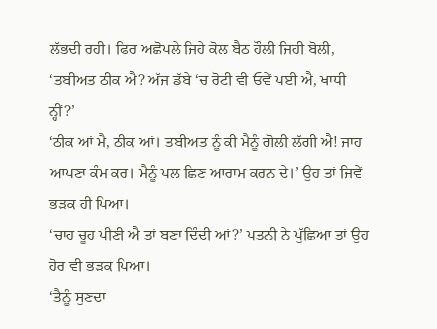ਲੱਭਦੀ ਰਹੀ। ਫਿਰ ਅਛੋਪਲੇ ਜਿਹੇ ਕੋਲ ਬੈਠ ਹੌਲੀ ਜਿਹੀ ਬੋਲੀ, ‘ਤਬੀਅਤ ਠੀਕ ਐ? ਅੱਜ ਡੱਬੇ ‘ਚ ਰੋਟੀ ਵੀ ਓਵੇਂ ਪਈ ਐ, ਖਾਧੀ ਨ੍ਹੀਂ?’
‘ਠੀਕ ਆਂ ਮੈ, ਠੀਕ ਆਂ। ਤਬੀਅਤ ਨੂੰ ਕੀ ਮੈਨੂੰ ਗੋਲੀ ਲੱਗੀ ਐ! ਜਾਹ ਆਪਣਾ ਕੰਮ ਕਰ। ਮੈਨੂੰ ਪਲ ਛਿਣ ਆਰਾਮ ਕਰਨ ਦੇ।’ ਉਹ ਤਾਂ ਜਿਵੇਂ ਭੜਕ ਹੀ ਪਿਆ।
‘ਚਾਹ ਚੂਹ ਪੀਣੀ ਐ ਤਾਂ ਬਣਾ ਦਿੰਦੀ ਆਂ?’ ਪਤਨੀ ਨੇ ਪੁੱਛਿਆ ਤਾਂ ਉਹ ਹੋਰ ਵੀ ਭੜਕ ਪਿਆ।
‘ਤੈਨੂੰ ਸੁਣਦਾ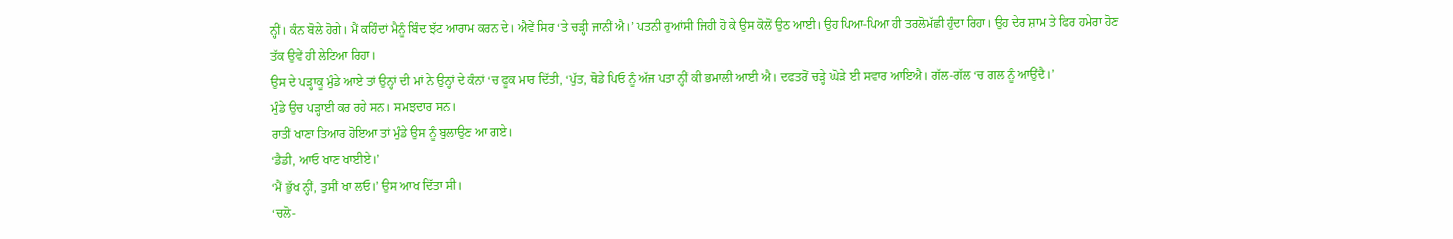ਨ੍ਹੀਂ। ਕੰਨ ਬੋਲੇ ਹੋਗੇ। ਮੈਂ ਕਹਿੰਦਾਂ ਮੈਨੂੰ ਬਿੰਦ ਝੱਟ ਆਰਾਮ ਕਰਨ ਦੇ। ਐਵੇਂ ਸਿਰ ‘ਤੇ ਚੜ੍ਹੀ ਜਾਨੀਂ ਐ।’ ਪਤਨੀ ਰੁਆਂਸੀ ਜਿਹੀ ਹੋ ਕੇ ਉਸ ਕੋਲੋਂ ਉਠ ਆਈ। ਉਹ ਪਿਆ-ਪਿਆ ਹੀ ਤਰਲੋਮੱਛੀ ਹੁੰਦਾ ਰਿਹਾ। ਉਹ ਦੇਰ ਸ਼ਾਮ ਤੇ ਫਿਰ ਹਮੇਰਾ ਹੋਣ ਤੱਕ ਉਵੇਂ ਹੀ ਲੇਟਿਆ ਰਿਹਾ।
ਉਸ ਦੇ ਪੜ੍ਹਾਕੂ ਮੁੰਡੇ ਆਏ ਤਾਂ ਉਨ੍ਹਾਂ ਦੀ ਮਾਂ ਨੇ ਉਨ੍ਹਾਂ ਦੇ ਕੰਨਾਂ ‘ਚ ਫੂਕ ਮਾਰ ਦਿੱਤੀ, ‘ਪੁੱਤ, ਥੋਡੇ ਪਿਓ ਨੂੰ ਅੱਜ ਪਤਾ ਨ੍ਹੀਂ ਕੀ ਭਮਾਲੀ ਆਈ ਐ। ਦਫਤਰੋਂ ਚੜ੍ਹੇ ਘੋੜੇ ਈ ਸਵਾਰ ਆਇਐ। ਗੱਲ-ਗੱਲ ‘ਚ ਗਲ ਨੂੰ ਆਉਂਦੈ।’
ਮੁੰਡੇ ਉਚ ਪੜ੍ਹਾਈ ਕਰ ਰਹੇ ਸਨ। ਸਮਝਦਾਰ ਸਨ।
ਰਾਤੀਂ ਖਾਣਾ ਤਿਆਰ ਹੋਇਆ ਤਾਂ ਮੁੰਡੇ ਉਸ ਨੂੰ ਬੁਲਾਉਣ ਆ ਗਏ।
‘ਡੈਡੀ, ਆਓ ਖਾਣ ਖਾਈਏ।’
‘ਮੈਂ ਭੁੱਖ ਨ੍ਹੀਂ, ਤੁਸੀਂ ਖਾ ਲਓ।’ ਉਸ ਆਖ ਦਿੱਤਾ ਸੀ।
‘ਚਲੋ-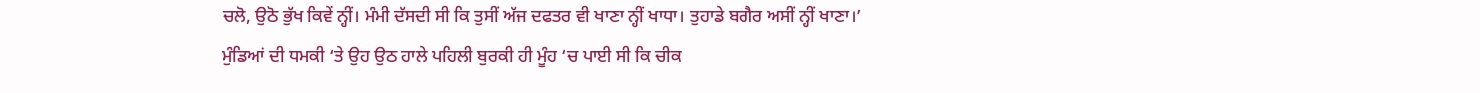ਚਲੋ, ਉਠੋ ਭੁੱਖ ਕਿਵੇਂ ਨ੍ਹੀਂ। ਮੰਮੀ ਦੱਸਦੀ ਸੀ ਕਿ ਤੁਸੀਂ ਅੱਜ ਦਫਤਰ ਵੀ ਖਾਣਾ ਨ੍ਹੀਂ ਖਾਧਾ। ਤੁਹਾਡੇ ਬਗੈਰ ਅਸੀਂ ਨ੍ਹੀਂ ਖਾਣਾ।’
ਮੁੰਡਿਆਂ ਦੀ ਧਮਕੀ ‘ਤੇ ਉਹ ਉਠ ਹਾਲੇ ਪਹਿਲੀ ਬੁਰਕੀ ਹੀ ਮੂੰਹ ‘ਚ ਪਾਈ ਸੀ ਕਿ ਚੀਕ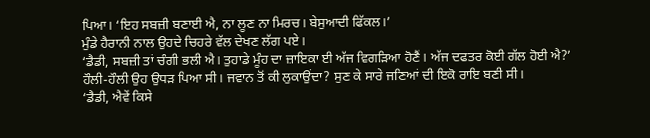ਪਿਆ। ‘ਇਹ ਸਬਜ਼ੀ ਬਣਾਈ ਐ, ਨਾ ਲੂਣ ਨਾ ਮਿਰਚ। ਬੇਸੁਆਦੀ ਫਿੱਕਲ।’
ਮੁੰਡੇ ਹੈਰਾਨੀ ਨਾਲ ਉਹਦੇ ਚਿਹਰੇ ਵੱਲ ਦੇਖਣ ਲੱਗ ਪਏ।
‘ਡੈਡੀ, ਸਬਜ਼ੀ ਤਾਂ ਚੰਗੀ ਭਲੀ ਐ। ਤੁਹਾਡੇ ਮੂੰਹ ਦਾ ਜ਼ਾਇਕਾ ਈ ਅੱਜ ਵਿਗੜਿਆ ਹੋਣੈਂ। ਅੱਜ ਦਫਤਰ ਕੋਈ ਗੱਲ ਹੋਈ ਐ?’
ਹੌਲੀ-ਹੌਲੀ ਉਹ ਉਧੜ ਪਿਆ ਸੀ। ਜਵਾਨ ਤੋਂ ਕੀ ਲੁਕਾਉਂਦਾ? ਸੁਣ ਕੇ ਸਾਰੇ ਜਣਿਆਂ ਦੀ ਇਕੋ ਰਾਇ ਬਣੀ ਸੀ।
‘ਡੈਡੀ, ਐਵੇਂ ਕਿਸੇ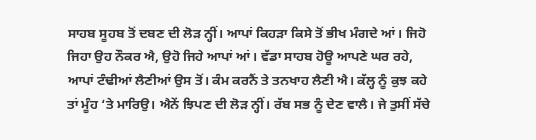ਸਾਹਬ ਸੂਹਬ ਤੋਂ ਦਬਣ ਦੀ ਲੋੜ ਨ੍ਹੀਂ। ਆਪਾਂ ਕਿਹੜਾ ਕਿਸੇ ਤੋਂ ਭੀਖ ਮੰਗਦੇ ਆਂ। ਜਿਹੋ ਜਿਹਾ ਉਹ ਨੌਕਰ ਐ, ਉਹੋ ਜਿਹੇ ਆਪਾਂ ਆਂ। ਵੱਡਾ ਸਾਹਬ ਹੋਊ ਆਪਣੇ ਘਰ ਰਹੇ, ਆਪਾਂ ਟੰਢੀਆਂ ਲੈਣੀਆਂ ਉਸ ਤੋਂ। ਕੰਮ ਕਰਨੈਂ ਤੇ ਤਨਖਾਹ ਲੈਣੀ ਐ। ਕੱਲ੍ਹ ਨੂੰ ਕੁਝ ਕਹੇ ਤਾਂ ਮੂੰਹ ‘ਤੇ ਮਾਰਿਉ। ਐਨੇਂ ਝਿਪਣ ਦੀ ਲੋੜ ਨ੍ਹੀਂ। ਰੱਬ ਸਭ ਨੂੰ ਦੇਣ ਵਾਲੈ। ਜੇ ਤੁਸੀਂ ਸੱਚੇ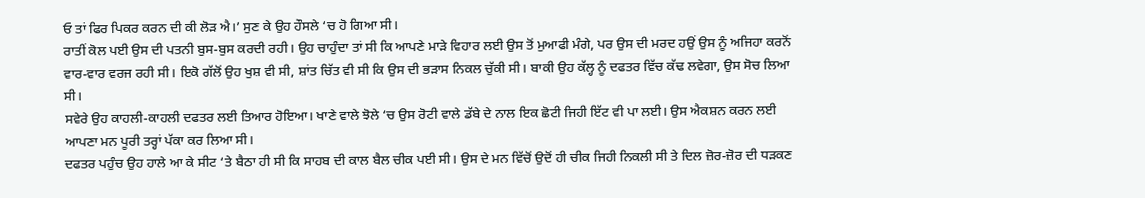ਓ ਤਾਂ ਫਿਰ ਪਿਕਰ ਕਰਨ ਦੀ ਕੀ ਲੋੜ ਐ।’ ਸੁਣ ਕੇ ਉਹ ਹੌਸਲੇ ‘ਚ ਹੋ ਗਿਆ ਸੀ।
ਰਾਤੀਂ ਕੋਲ ਪਈ ਉਸ ਦੀ ਪਤਨੀ ਬੁਸ-ਬੁਸ ਕਰਦੀ ਰਹੀ। ਉਹ ਚਾਹੁੰਦਾ ਤਾਂ ਸੀ ਕਿ ਆਪਣੇ ਮਾੜੇ ਵਿਹਾਰ ਲਈ ਉਸ ਤੋਂ ਮੁਆਫੀ ਮੰਗੇ, ਪਰ ਉਸ ਦੀ ਮਰਦ ਹਉਂ ਉਸ ਨੂੰ ਅਜਿਹਾ ਕਰਨੋਂ ਵਾਰ-ਵਾਰ ਵਰਜ ਰਹੀ ਸੀ। ਇਕੋ ਗੱਲੋਂ ਉਹ ਖੁਸ਼ ਵੀ ਸੀ, ਸ਼ਾਂਤ ਚਿੱਤ ਵੀ ਸੀ ਕਿ ਉਸ ਦੀ ਭੜਾਸ ਨਿਕਲ ਚੁੱਕੀ ਸੀ। ਬਾਕੀ ਉਹ ਕੱਲ੍ਹ ਨੂੰ ਦਫਤਰ ਵਿੱਚ ਕੱਢ ਲਵੇਗਾ, ਉਸ ਸੋਚ ਲਿਆ ਸੀ।
ਸਵੇਰੇ ਉਹ ਕਾਹਲੀ-ਕਾਹਲੀ ਦਫਤਰ ਲਈ ਤਿਆਰ ਹੋਇਆ। ਖਾਣੇ ਵਾਲੇ ਝੋਲੇ ‘ਚ ਉਸ ਰੋਟੀ ਵਾਲੇ ਡੱਬੇ ਦੇ ਨਾਲ ਇਕ ਛੋਟੀ ਜਿਹੀ ਇੱਟ ਵੀ ਪਾ ਲਈ। ਉਸ ਐਕਸ਼ਨ ਕਰਨ ਲਈ ਆਪਣਾ ਮਨ ਪੂਰੀ ਤਰ੍ਹਾਂ ਪੱਕਾ ਕਰ ਲਿਆ ਸੀ।
ਦਫਤਰ ਪਹੁੰਚ ਉਹ ਹਾਲੇ ਆ ਕੇ ਸੀਟ ‘ਤੇ ਬੈਠਾ ਹੀ ਸੀ ਕਿ ਸਾਹਬ ਦੀ ਕਾਲ ਬੈਲ ਚੀਕ ਪਈ ਸੀ। ਉਸ ਦੇ ਮਨ ਵਿੱਚੋਂ ਉਦੋਂ ਹੀ ਚੀਕ ਜਿਹੀ ਨਿਕਲੀ ਸੀ ਤੇ ਦਿਲ ਜ਼ੋਰ-ਜ਼ੋਰ ਦੀ ਧੜਕਣ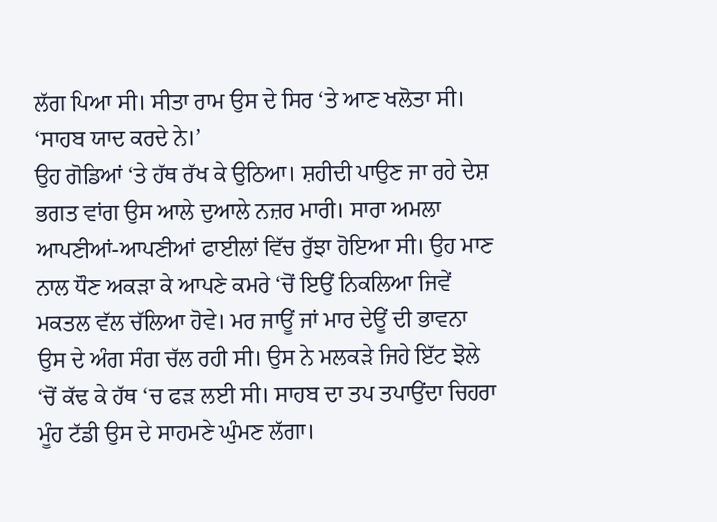ਲੱਗ ਪਿਆ ਸੀ। ਸੀਤਾ ਰਾਮ ਉਸ ਦੇ ਸਿਰ ‘ਤੇ ਆਣ ਖਲੋਤਾ ਸੀ।
‘ਸਾਹਬ ਯਾਦ ਕਰਦੇ ਨੇ।’
ਉਹ ਗੋਡਿਆਂ ‘ਤੇ ਹੱਥ ਰੱਖ ਕੇ ਉਠਿਆ। ਸ਼ਹੀਦੀ ਪਾਉਣ ਜਾ ਰਹੇ ਦੇਸ਼ ਭਗਤ ਵਾਂਗ ਉਸ ਆਲੇ ਦੁਆਲੇ ਨਜ਼ਰ ਮਾਰੀ। ਸਾਰਾ ਅਮਲਾ ਆਪਣੀਆਂ-ਆਪਣੀਆਂ ਫਾਈਲਾਂ ਵਿੱਚ ਰੁੱਝਾ ਹੋਇਆ ਸੀ। ਉਹ ਮਾਣ ਨਾਲ ਧੌਣ ਅਕੜਾ ਕੇ ਆਪਣੇ ਕਮਰੇ ‘ਚੋਂ ਇਉਂ ਨਿਕਲਿਆ ਜਿਵੇਂ ਮਕਤਲ ਵੱਲ ਚੱਲਿਆ ਹੋਵੇ। ਮਰ ਜਾਊਂ ਜਾਂ ਮਾਰ ਦੇਊਂ ਦੀ ਭਾਵਨਾ ਉਸ ਦੇ ਅੰਗ ਸੰਗ ਚੱਲ ਰਹੀ ਸੀ। ਉਸ ਨੇ ਮਲਕੜੇ ਜਿਹੇ ਇੱਟ ਝੋਲੇ ‘ਚੋਂ ਕੱਢ ਕੇ ਹੱਥ ‘ਚ ਫੜ ਲਈ ਸੀ। ਸਾਹਬ ਦਾ ਤਪ ਤਪਾਉਂਦਾ ਚਿਹਰਾ ਮੂੰਹ ਟੱਡੀ ਉਸ ਦੇ ਸਾਹਮਣੇ ਘੁੰਮਣ ਲੱਗਾ।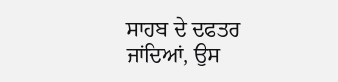ਸਾਹਬ ਦੇ ਦਫਤਰ ਜਾਂਦਿਆਂ, ਉਸ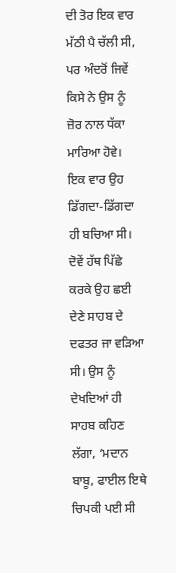ਦੀ ਤੋਰ ਇਕ ਵਾਰ ਮੱਠੀ ਪੈ ਚੱਲੀ ਸੀ, ਪਰ ਅੰਦਰੋਂ ਜਿਵੇਂ ਕਿਸੇ ਨੇ ਉਸ ਨੂੰ ਜ਼ੋਰ ਨਾਲ ਧੱਕਾ ਮਾਰਿਆ ਹੋਵੇ। ਇਕ ਵਾਰ ਉਹ ਡਿੱਗਦਾ-ਡਿੱਗਦਾ ਹੀ ਬਚਿਆ ਸੀ। ਦੋਵੇਂ ਹੱਥ ਪਿੱਛੇ ਕਰਕੇ ਉਹ ਛਈ ਦੇਣੇ ਸਾਹਬ ਦੇ ਦਫਤਰ ਜਾ ਵੜਿਆ ਸੀ। ਉਸ ਨੂੰ ਦੇਖਦਿਆਂ ਹੀ ਸਾਹਬ ਕਹਿਣ ਲੱਗਾ, ‘ਮਦਾਨ ਬਾਬੂ, ਫਾਈਲ ਇਥੇ ਚਿਪਕੀ ਪਈ ਸੀ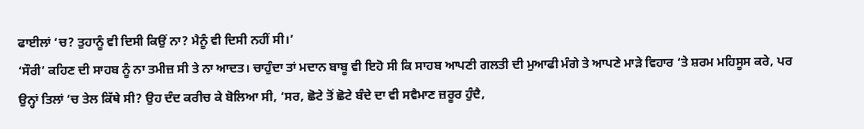ਫਾਈਲਾਂ ‘ਚ? ਤੁਹਾਨੂੰ ਵੀ ਦਿਸੀ ਕਿਉਂ ਨਾ? ਮੈਨੂੰ ਵੀ ਦਿਸੀ ਨਹੀਂ ਸੀ।’
‘ਸੌਰੀ’ ਕਹਿਣ ਦੀ ਸਾਹਬ ਨੂੰ ਨਾ ਤਮੀਜ਼ ਸੀ ਤੇ ਨਾ ਆਦਤ। ਚਾਹੁੰਦਾ ਤਾਂ ਮਦਾਨ ਬਾਬੂ ਵੀ ਇਹੋ ਸੀ ਕਿ ਸਾਹਬ ਆਪਣੀ ਗਲਤੀ ਦੀ ਮੁਆਫੀ ਮੰਗੇ ਤੇ ਆਪਣੇ ਮਾੜੇ ਵਿਹਾਰ ‘ਤੇ ਸ਼ਰਮ ਮਹਿਸੂਸ ਕਰੇ, ਪਰ ਉਨ੍ਹਾਂ ਤਿਲਾਂ ‘ਚ ਤੇਲ ਕਿੱਥੇ ਸੀ? ਉਹ ਦੰਦ ਕਰੀਚ ਕੇ ਬੋਲਿਆ ਸੀ, ‘ਸਰ, ਛੋਟੇ ਤੋਂ ਛੋਟੇ ਬੰਦੇ ਦਾ ਵੀ ਸਵੈਮਾਣ ਜ਼ਰੂਰ ਹੁੰਦੈ,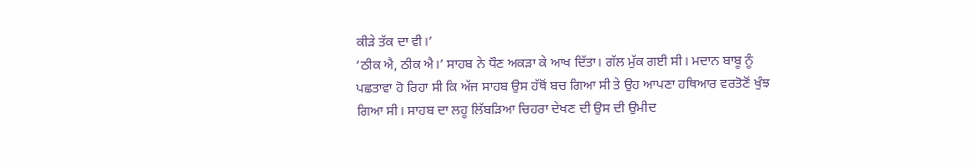ਕੀੜੇ ਤੱਕ ਦਾ ਵੀ।’
‘ਠੀਕ ਐ, ਠੀਕ ਐ।’ ਸਾਹਬ ਨੇ ਧੌਣ ਅਕੜਾ ਕੇ ਆਖ ਦਿੱਤਾ। ਗੱਲ ਮੁੱਕ ਗਈ ਸੀ। ਮਦਾਨ ਬਾਬੂ ਨੂੰ ਪਛਤਾਵਾ ਹੋ ਰਿਹਾ ਸੀ ਕਿ ਅੱਜ ਸਾਹਬ ਉਸ ਹੱਥੋਂ ਬਚ ਗਿਆ ਸੀ ਤੇ ਉਹ ਆਪਣਾ ਹਥਿਆਰ ਵਰਤੋਣੋਂ ਖੁੰਝ ਗਿਆ ਸੀ। ਸਾਹਬ ਦਾ ਲਹੂ ਲਿੱਬੜਿਆ ਚਿਹਰਾ ਦੇਖਣ ਦੀ ਉਸ ਦੀ ਉਮੀਦ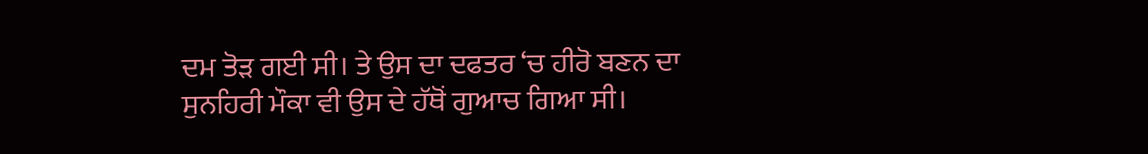ਦਮ ਤੋੜ ਗਈ ਸੀ। ਤੇ ਉਸ ਦਾ ਦਫਤਰ ‘ਚ ਹੀਰੋ ਬਣਨ ਦਾ ਸੁਨਹਿਰੀ ਮੌਕਾ ਵੀ ਉਸ ਦੇ ਹੱਥੋਂ ਗੁਆਚ ਗਿਆ ਸੀ।